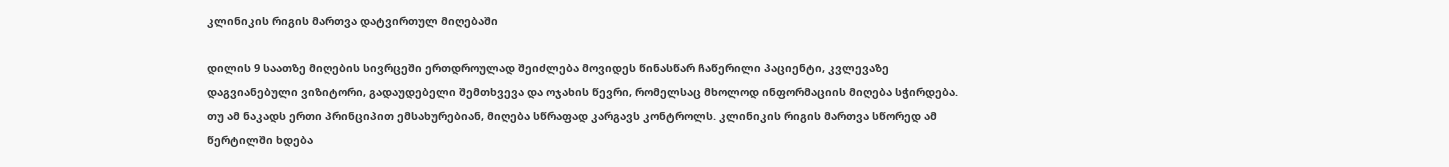კლინიკის რიგის მართვა დატვირთულ მიღებაში

დილის 9 საათზე მიღების სივრცეში ერთდროულად შეიძლება მოვიდეს წინასწარ ჩაწერილი პაციენტი, კვლევაზე დაგვიანებული ვიზიტორი, გადაუდებელი შემთხვევა და ოჯახის წევრი, რომელსაც მხოლოდ ინფორმაციის მიღება სჭირდება. თუ ამ ნაკადს ერთი პრინციპით ემსახურებიან, მიღება სწრაფად კარგავს კონტროლს. კლინიკის რიგის მართვა სწორედ ამ წერტილში ხდება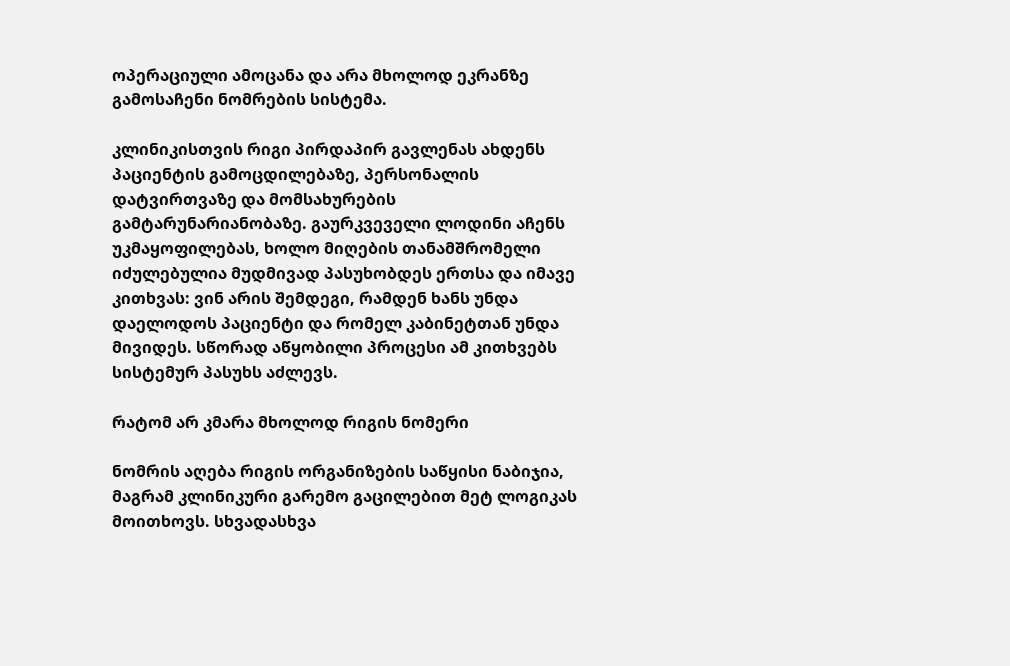ოპერაციული ამოცანა და არა მხოლოდ ეკრანზე გამოსაჩენი ნომრების სისტემა.

კლინიკისთვის რიგი პირდაპირ გავლენას ახდენს პაციენტის გამოცდილებაზე, პერსონალის დატვირთვაზე და მომსახურების გამტარუნარიანობაზე. გაურკვეველი ლოდინი აჩენს უკმაყოფილებას, ხოლო მიღების თანამშრომელი იძულებულია მუდმივად პასუხობდეს ერთსა და იმავე კითხვას: ვინ არის შემდეგი, რამდენ ხანს უნდა დაელოდოს პაციენტი და რომელ კაბინეტთან უნდა მივიდეს. სწორად აწყობილი პროცესი ამ კითხვებს სისტემურ პასუხს აძლევს.

რატომ არ კმარა მხოლოდ რიგის ნომერი

ნომრის აღება რიგის ორგანიზების საწყისი ნაბიჯია, მაგრამ კლინიკური გარემო გაცილებით მეტ ლოგიკას მოითხოვს. სხვადასხვა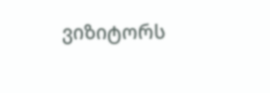ვიზიტორს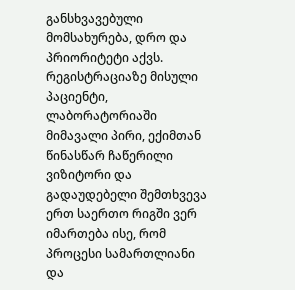განსხვავებული მომსახურება, დრო და პრიორიტეტი აქვს. რეგისტრაციაზე მისული პაციენტი, ლაბორატორიაში მიმავალი პირი, ექიმთან წინასწარ ჩაწერილი ვიზიტორი და გადაუდებელი შემთხვევა ერთ საერთო რიგში ვერ იმართება ისე, რომ პროცესი სამართლიანი და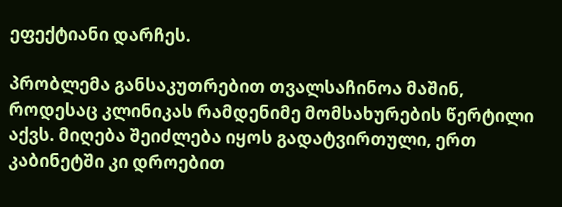ეფექტიანი დარჩეს.

პრობლემა განსაკუთრებით თვალსაჩინოა მაშინ, როდესაც კლინიკას რამდენიმე მომსახურების წერტილი აქვს. მიღება შეიძლება იყოს გადატვირთული, ერთ კაბინეტში კი დროებით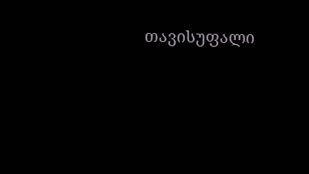თავისუფალი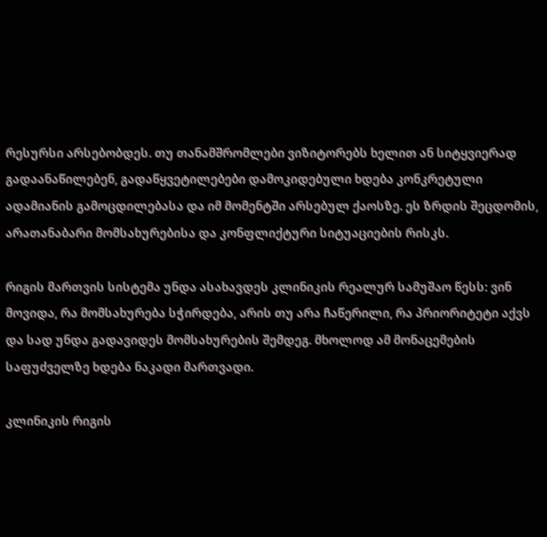რესურსი არსებობდეს. თუ თანამშრომლები ვიზიტორებს ხელით ან სიტყვიერად გადაანაწილებენ, გადაწყვეტილებები დამოკიდებული ხდება კონკრეტული ადამიანის გამოცდილებასა და იმ მომენტში არსებულ ქაოსზე. ეს ზრდის შეცდომის, არათანაბარი მომსახურებისა და კონფლიქტური სიტუაციების რისკს.

რიგის მართვის სისტემა უნდა ასახავდეს კლინიკის რეალურ სამუშაო წესს: ვინ მოვიდა, რა მომსახურება სჭირდება, არის თუ არა ჩაწერილი, რა პრიორიტეტი აქვს და სად უნდა გადავიდეს მომსახურების შემდეგ. მხოლოდ ამ მონაცემების საფუძველზე ხდება ნაკადი მართვადი.

კლინიკის რიგის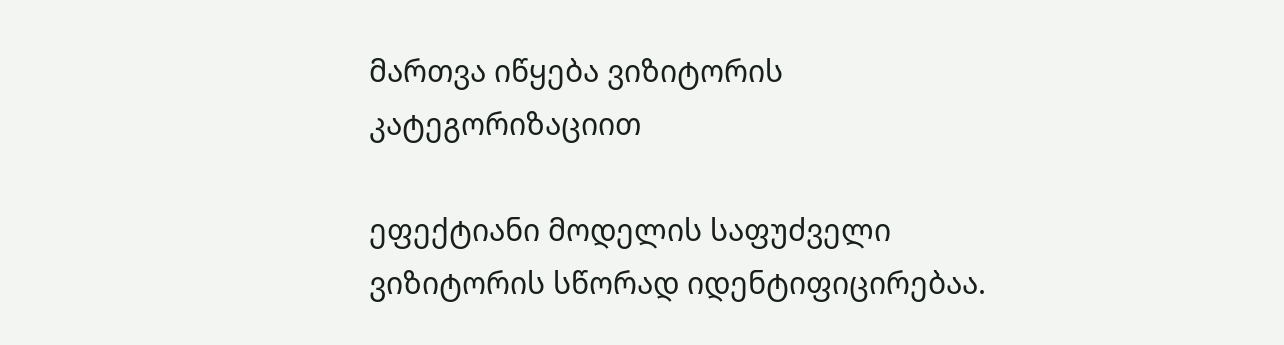მართვა იწყება ვიზიტორის კატეგორიზაციით

ეფექტიანი მოდელის საფუძველი ვიზიტორის სწორად იდენტიფიცირებაა.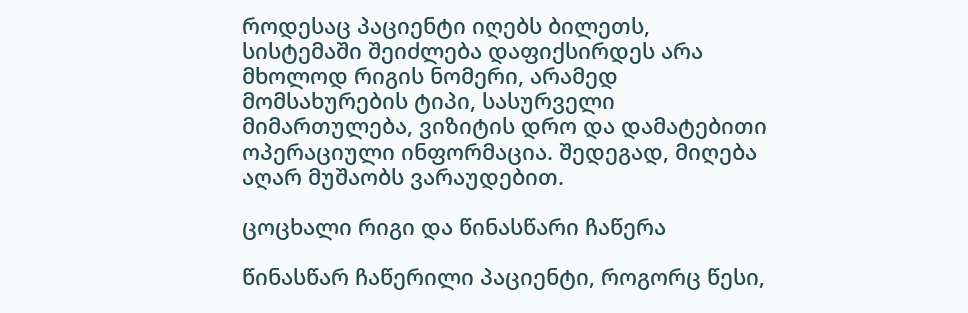როდესაც პაციენტი იღებს ბილეთს, სისტემაში შეიძლება დაფიქსირდეს არა მხოლოდ რიგის ნომერი, არამედ მომსახურების ტიპი, სასურველი მიმართულება, ვიზიტის დრო და დამატებითი ოპერაციული ინფორმაცია. შედეგად, მიღება აღარ მუშაობს ვარაუდებით.

ცოცხალი რიგი და წინასწარი ჩაწერა

წინასწარ ჩაწერილი პაციენტი, როგორც წესი,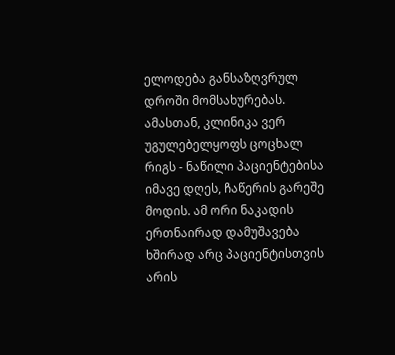ელოდება განსაზღვრულ დროში მომსახურებას. ამასთან, კლინიკა ვერ უგულებელყოფს ცოცხალ რიგს - ნაწილი პაციენტებისა იმავე დღეს, ჩაწერის გარეშე მოდის. ამ ორი ნაკადის ერთნაირად დამუშავება ხშირად არც პაციენტისთვის არის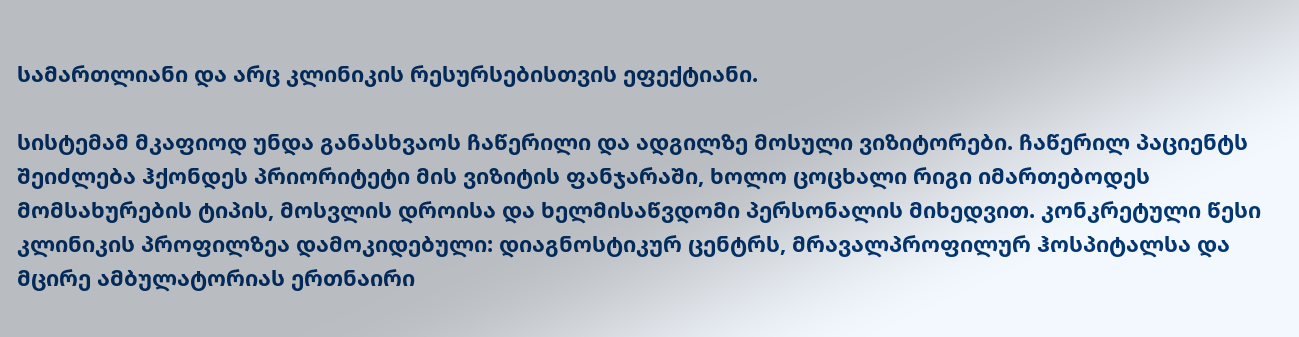სამართლიანი და არც კლინიკის რესურსებისთვის ეფექტიანი.

სისტემამ მკაფიოდ უნდა განასხვაოს ჩაწერილი და ადგილზე მოსული ვიზიტორები. ჩაწერილ პაციენტს შეიძლება ჰქონდეს პრიორიტეტი მის ვიზიტის ფანჯარაში, ხოლო ცოცხალი რიგი იმართებოდეს მომსახურების ტიპის, მოსვლის დროისა და ხელმისაწვდომი პერსონალის მიხედვით. კონკრეტული წესი კლინიკის პროფილზეა დამოკიდებული: დიაგნოსტიკურ ცენტრს, მრავალპროფილურ ჰოსპიტალსა და მცირე ამბულატორიას ერთნაირი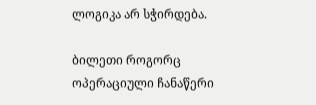ლოგიკა არ სჭირდება.

ბილეთი როგორც ოპერაციული ჩანაწერი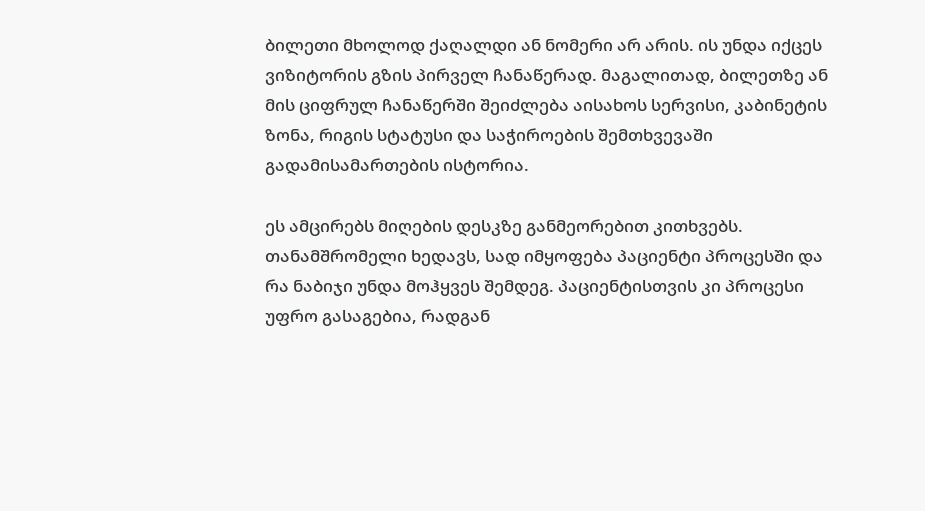ბილეთი მხოლოდ ქაღალდი ან ნომერი არ არის. ის უნდა იქცეს ვიზიტორის გზის პირველ ჩანაწერად. მაგალითად, ბილეთზე ან მის ციფრულ ჩანაწერში შეიძლება აისახოს სერვისი, კაბინეტის ზონა, რიგის სტატუსი და საჭიროების შემთხვევაში გადამისამართების ისტორია.

ეს ამცირებს მიღების დესკზე განმეორებით კითხვებს. თანამშრომელი ხედავს, სად იმყოფება პაციენტი პროცესში და რა ნაბიჯი უნდა მოჰყვეს შემდეგ. პაციენტისთვის კი პროცესი უფრო გასაგებია, რადგან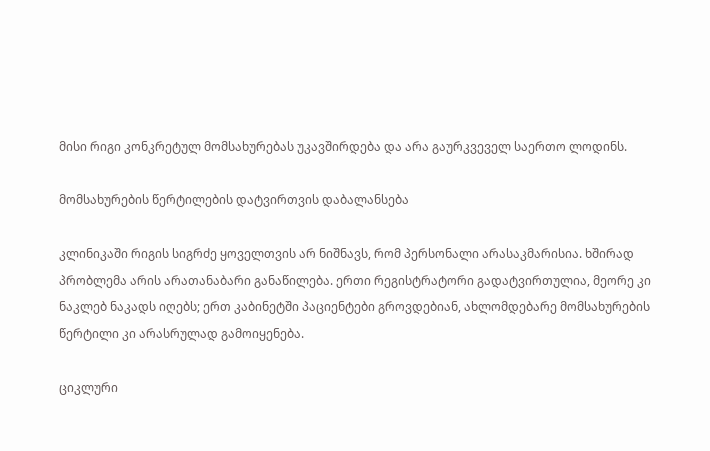მისი რიგი კონკრეტულ მომსახურებას უკავშირდება და არა გაურკვეველ საერთო ლოდინს.

მომსახურების წერტილების დატვირთვის დაბალანსება

კლინიკაში რიგის სიგრძე ყოველთვის არ ნიშნავს, რომ პერსონალი არასაკმარისია. ხშირად პრობლემა არის არათანაბარი განაწილება. ერთი რეგისტრატორი გადატვირთულია, მეორე კი ნაკლებ ნაკადს იღებს; ერთ კაბინეტში პაციენტები გროვდებიან, ახლომდებარე მომსახურების წერტილი კი არასრულად გამოიყენება.

ციკლური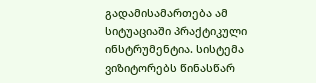გადამისამართება ამ სიტუაციაში პრაქტიკული ინსტრუმენტია. სისტემა ვიზიტორებს წინასწარ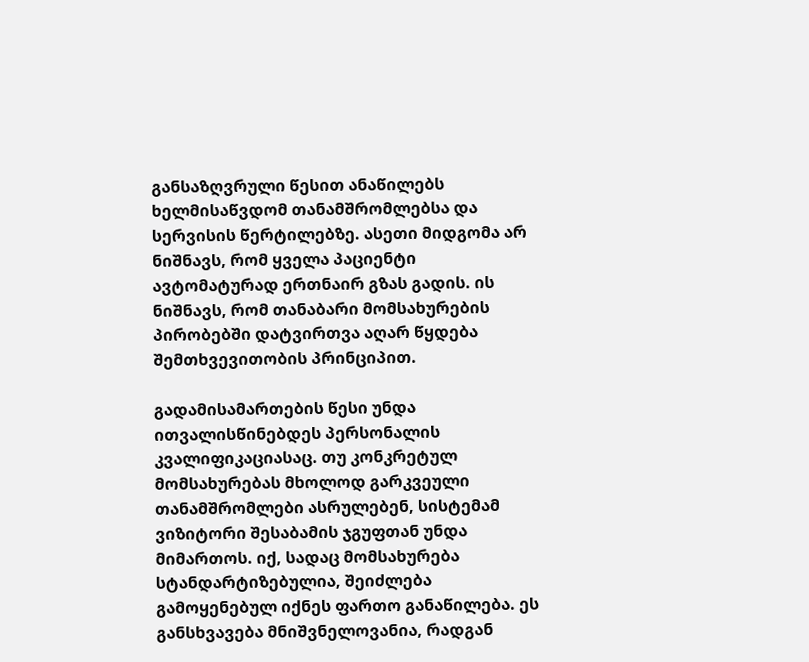განსაზღვრული წესით ანაწილებს ხელმისაწვდომ თანამშრომლებსა და სერვისის წერტილებზე. ასეთი მიდგომა არ ნიშნავს, რომ ყველა პაციენტი ავტომატურად ერთნაირ გზას გადის. ის ნიშნავს, რომ თანაბარი მომსახურების პირობებში დატვირთვა აღარ წყდება შემთხვევითობის პრინციპით.

გადამისამართების წესი უნდა ითვალისწინებდეს პერსონალის კვალიფიკაციასაც. თუ კონკრეტულ მომსახურებას მხოლოდ გარკვეული თანამშრომლები ასრულებენ, სისტემამ ვიზიტორი შესაბამის ჯგუფთან უნდა მიმართოს. იქ, სადაც მომსახურება სტანდარტიზებულია, შეიძლება გამოყენებულ იქნეს ფართო განაწილება. ეს განსხვავება მნიშვნელოვანია, რადგან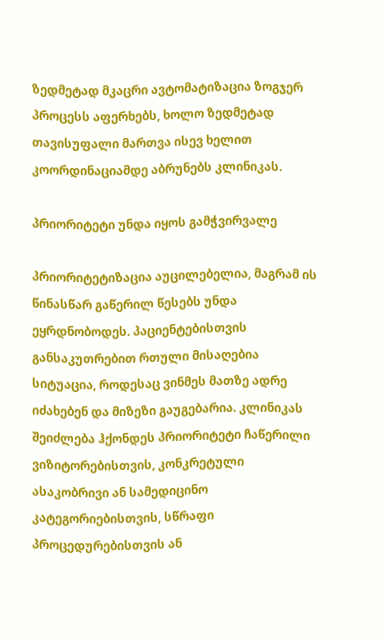ზედმეტად მკაცრი ავტომატიზაცია ზოგჯერ პროცესს აფერხებს, ხოლო ზედმეტად თავისუფალი მართვა ისევ ხელით კოორდინაციამდე აბრუნებს კლინიკას.

პრიორიტეტი უნდა იყოს გამჭვირვალე

პრიორიტეტიზაცია აუცილებელია, მაგრამ ის წინასწარ გაწერილ წესებს უნდა ეყრდნობოდეს. პაციენტებისთვის განსაკუთრებით რთული მისაღებია სიტუაცია, როდესაც ვინმეს მათზე ადრე იძახებენ და მიზეზი გაუგებარია. კლინიკას შეიძლება ჰქონდეს პრიორიტეტი ჩაწერილი ვიზიტორებისთვის, კონკრეტული ასაკობრივი ან სამედიცინო კატეგორიებისთვის, სწრაფი პროცედურებისთვის ან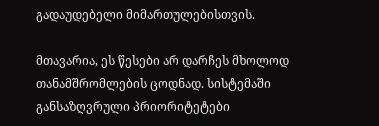გადაუდებელი მიმართულებისთვის.

მთავარია, ეს წესები არ დარჩეს მხოლოდ თანამშრომლების ცოდნად. სისტემაში განსაზღვრული პრიორიტეტები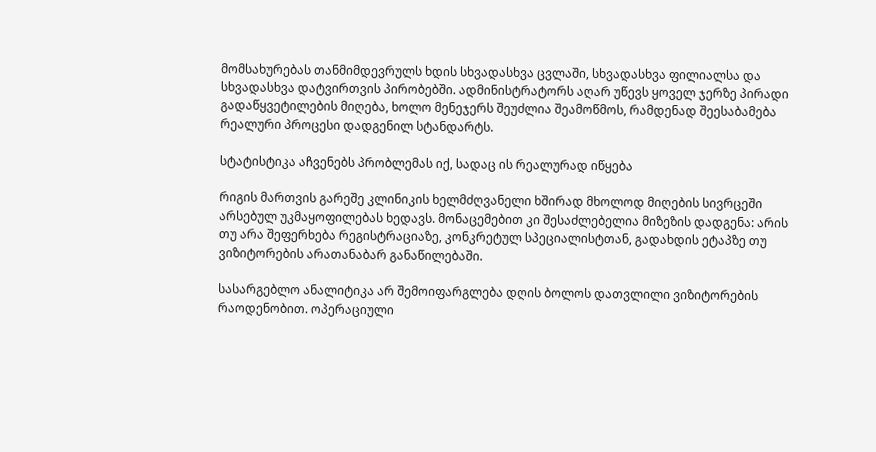მომსახურებას თანმიმდევრულს ხდის სხვადასხვა ცვლაში, სხვადასხვა ფილიალსა და სხვადასხვა დატვირთვის პირობებში. ადმინისტრატორს აღარ უწევს ყოველ ჯერზე პირადი გადაწყვეტილების მიღება, ხოლო მენეჯერს შეუძლია შეამოწმოს, რამდენად შეესაბამება რეალური პროცესი დადგენილ სტანდარტს.

სტატისტიკა აჩვენებს პრობლემას იქ, სადაც ის რეალურად იწყება

რიგის მართვის გარეშე კლინიკის ხელმძღვანელი ხშირად მხოლოდ მიღების სივრცეში არსებულ უკმაყოფილებას ხედავს. მონაცემებით კი შესაძლებელია მიზეზის დადგენა: არის თუ არა შეფერხება რეგისტრაციაზე, კონკრეტულ სპეციალისტთან, გადახდის ეტაპზე თუ ვიზიტორების არათანაბარ განაწილებაში.

სასარგებლო ანალიტიკა არ შემოიფარგლება დღის ბოლოს დათვლილი ვიზიტორების რაოდენობით. ოპერაციული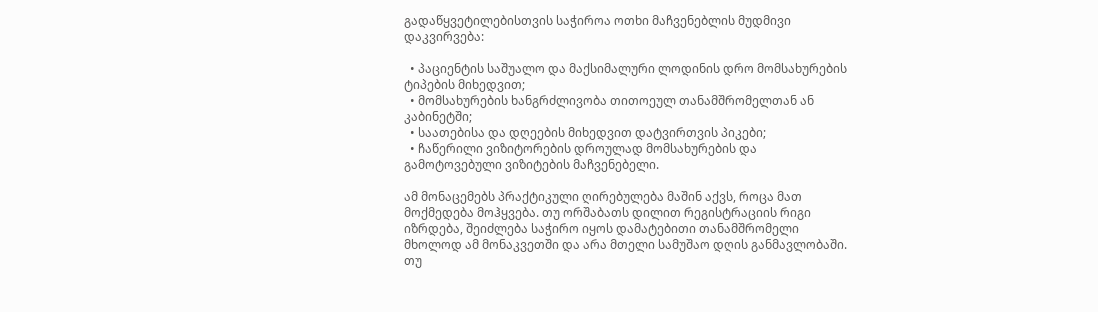გადაწყვეტილებისთვის საჭიროა ოთხი მაჩვენებლის მუდმივი დაკვირვება:

  • პაციენტის საშუალო და მაქსიმალური ლოდინის დრო მომსახურების ტიპების მიხედვით;
  • მომსახურების ხანგრძლივობა თითოეულ თანამშრომელთან ან კაბინეტში;
  • საათებისა და დღეების მიხედვით დატვირთვის პიკები;
  • ჩაწერილი ვიზიტორების დროულად მომსახურების და გამოტოვებული ვიზიტების მაჩვენებელი.

ამ მონაცემებს პრაქტიკული ღირებულება მაშინ აქვს, როცა მათ მოქმედება მოჰყვება. თუ ორშაბათს დილით რეგისტრაციის რიგი იზრდება, შეიძლება საჭირო იყოს დამატებითი თანამშრომელი მხოლოდ ამ მონაკვეთში და არა მთელი სამუშაო დღის განმავლობაში. თუ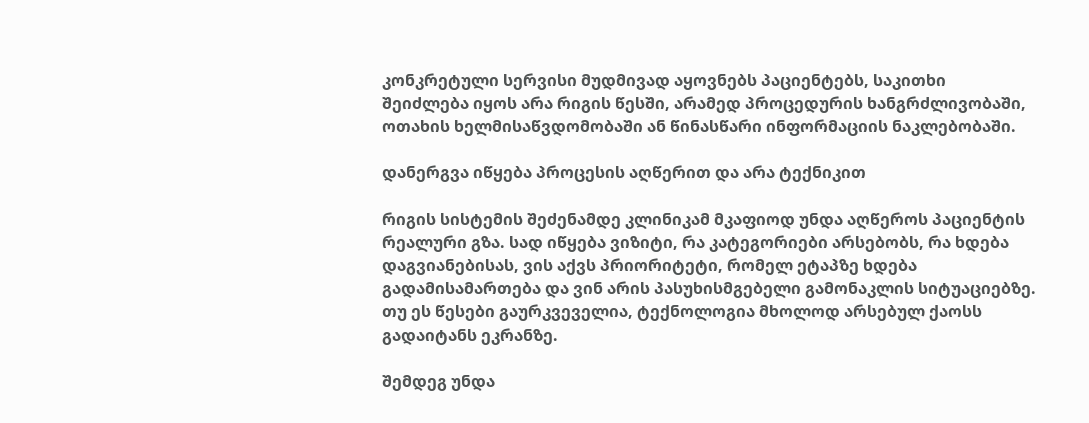კონკრეტული სერვისი მუდმივად აყოვნებს პაციენტებს, საკითხი შეიძლება იყოს არა რიგის წესში, არამედ პროცედურის ხანგრძლივობაში, ოთახის ხელმისაწვდომობაში ან წინასწარი ინფორმაციის ნაკლებობაში.

დანერგვა იწყება პროცესის აღწერით და არა ტექნიკით

რიგის სისტემის შეძენამდე კლინიკამ მკაფიოდ უნდა აღწეროს პაციენტის რეალური გზა. სად იწყება ვიზიტი, რა კატეგორიები არსებობს, რა ხდება დაგვიანებისას, ვის აქვს პრიორიტეტი, რომელ ეტაპზე ხდება გადამისამართება და ვინ არის პასუხისმგებელი გამონაკლის სიტუაციებზე. თუ ეს წესები გაურკვეველია, ტექნოლოგია მხოლოდ არსებულ ქაოსს გადაიტანს ეკრანზე.

შემდეგ უნდა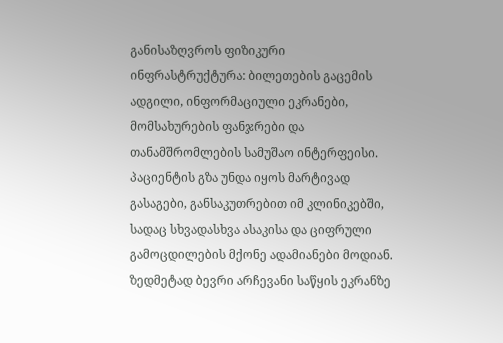განისაზღვროს ფიზიკური ინფრასტრუქტურა: ბილეთების გაცემის ადგილი, ინფორმაციული ეკრანები, მომსახურების ფანჯრები და თანამშრომლების სამუშაო ინტერფეისი. პაციენტის გზა უნდა იყოს მარტივად გასაგები, განსაკუთრებით იმ კლინიკებში, სადაც სხვადასხვა ასაკისა და ციფრული გამოცდილების მქონე ადამიანები მოდიან. ზედმეტად ბევრი არჩევანი საწყის ეკრანზე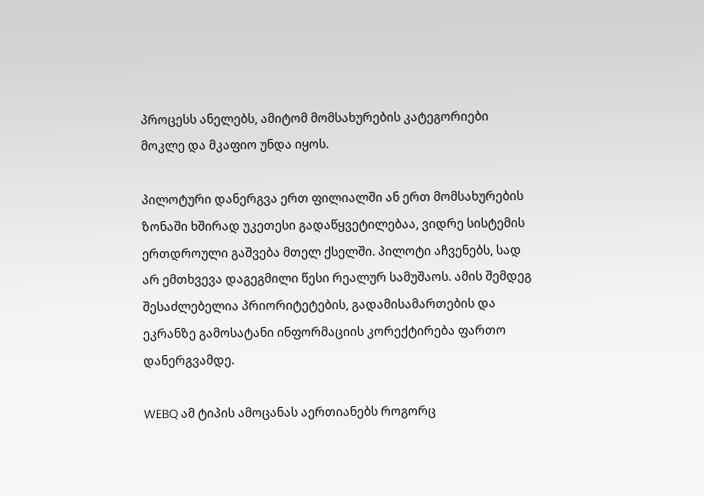პროცესს ანელებს, ამიტომ მომსახურების კატეგორიები მოკლე და მკაფიო უნდა იყოს.

პილოტური დანერგვა ერთ ფილიალში ან ერთ მომსახურების ზონაში ხშირად უკეთესი გადაწყვეტილებაა, ვიდრე სისტემის ერთდროული გაშვება მთელ ქსელში. პილოტი აჩვენებს, სად არ ემთხვევა დაგეგმილი წესი რეალურ სამუშაოს. ამის შემდეგ შესაძლებელია პრიორიტეტების, გადამისამართების და ეკრანზე გამოსატანი ინფორმაციის კორექტირება ფართო დანერგვამდე.

WEBQ ამ ტიპის ამოცანას აერთიანებს როგორც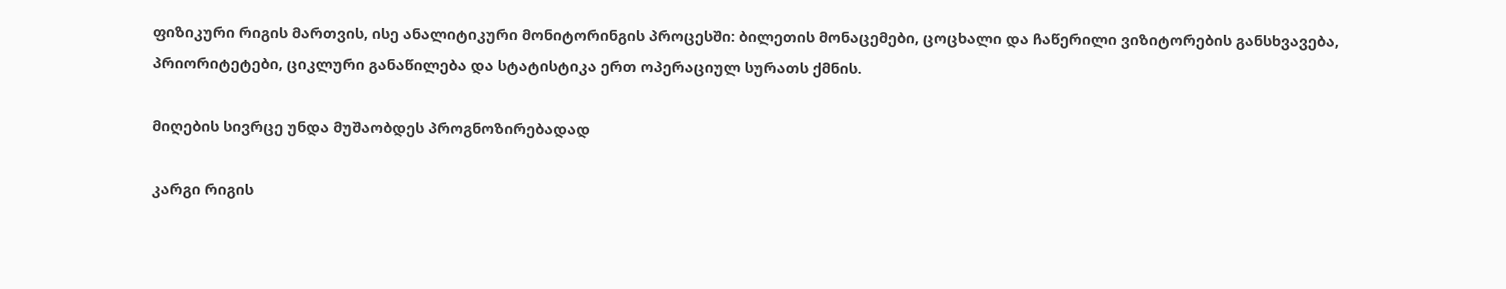ფიზიკური რიგის მართვის, ისე ანალიტიკური მონიტორინგის პროცესში: ბილეთის მონაცემები, ცოცხალი და ჩაწერილი ვიზიტორების განსხვავება, პრიორიტეტები, ციკლური განაწილება და სტატისტიკა ერთ ოპერაციულ სურათს ქმნის.

მიღების სივრცე უნდა მუშაობდეს პროგნოზირებადად

კარგი რიგის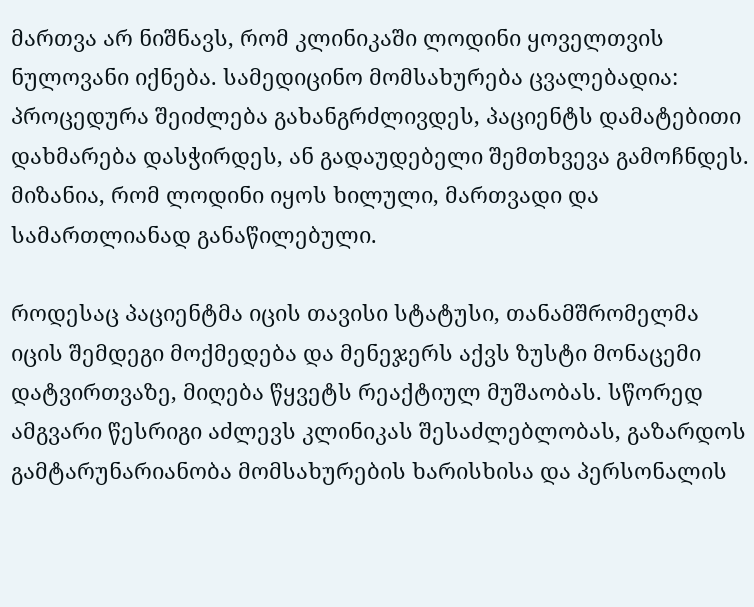მართვა არ ნიშნავს, რომ კლინიკაში ლოდინი ყოველთვის ნულოვანი იქნება. სამედიცინო მომსახურება ცვალებადია: პროცედურა შეიძლება გახანგრძლივდეს, პაციენტს დამატებითი დახმარება დასჭირდეს, ან გადაუდებელი შემთხვევა გამოჩნდეს. მიზანია, რომ ლოდინი იყოს ხილული, მართვადი და სამართლიანად განაწილებული.

როდესაც პაციენტმა იცის თავისი სტატუსი, თანამშრომელმა იცის შემდეგი მოქმედება და მენეჯერს აქვს ზუსტი მონაცემი დატვირთვაზე, მიღება წყვეტს რეაქტიულ მუშაობას. სწორედ ამგვარი წესრიგი აძლევს კლინიკას შესაძლებლობას, გაზარდოს გამტარუნარიანობა მომსახურების ხარისხისა და პერსონალის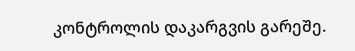კონტროლის დაკარგვის გარეშე.